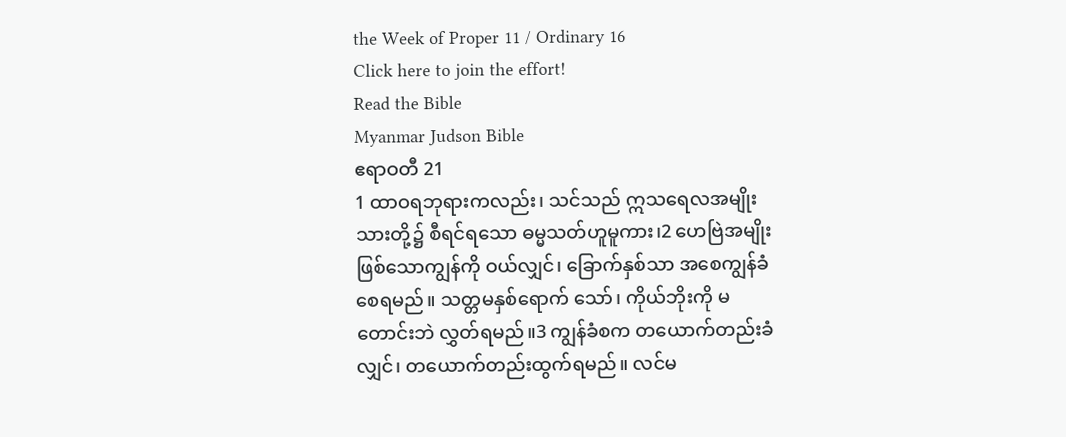the Week of Proper 11 / Ordinary 16
Click here to join the effort!
Read the Bible
Myanmar Judson Bible
ဧရာဝတီ 21
1 ထာဝရဘုရားကလည်း၊ သင်သည် ဣသရေလအမျိုးသားတို့၌ စီရင်ရသော ဓမ္မသတ်ဟူမူကား၊2 ဟေဗြဲအမျိုးဖြစ်သောကျွန်ကို ဝယ်လျှင်၊ ခြောက်နှစ်သာ အစေကျွန်ခံစေရမည်။ သတ္တမနှစ်ရောက် သော်၊ ကိုယ်ဘိုးကို မတောင်းဘဲ လွှတ်ရမည်။3 ကျွန်ခံစက တယောက်တည်းခံလျှင်၊ တယောက်တည်းထွက်ရမည်။ လင်မ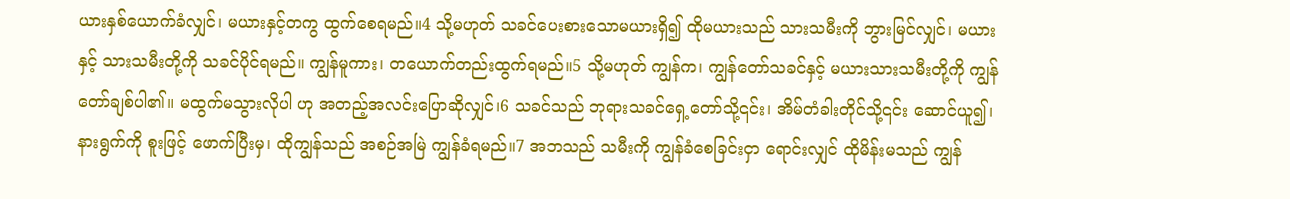ယားနှစ်ယောက်ခံလျှင်၊ မယားနှင့်တကွ ထွက်စေရမည်။4 သို့မဟုတ် သခင်ပေးစားသောမယားရှိ၍ ထိုမယားသည် သားသမီးကို ဘွားမြင်လျှင်၊ မယားနှင့် သားသမီးတို့ကို သခင်ပိုင်ရမည်။ ကျွန်မူကား၊ တယောက်တည်းထွက်ရမည်။5 သို့မဟုတ် ကျွန်က၊ ကျွန်တော်သခင်နှင့် မယားသားသမီးတို့ကို ကျွန်တော်ချစ်ပါ၏။ မထွက်မသွားလိုပါ ဟု အတည့်အလင်းပြောဆိုလျှင်၊6 သခင်သည် ဘုရားသခင်ရှေ့တော်သို့၎င်း၊ အိမ်တံခါးတိုင်သို့၎င်း ဆောင်ယူ၍၊ နားရွက်ကို စူးဖြင့် ဖောက်ပြီးမှ၊ ထိုကျွန်သည် အစဉ်အမြဲ ကျွန်ခံရမည်။7 အဘသည် သမီးကို ကျွန်ခံစေခြင်းငှာ ရောင်းလျှင် ထိုမိန်းမသည် ကျွန်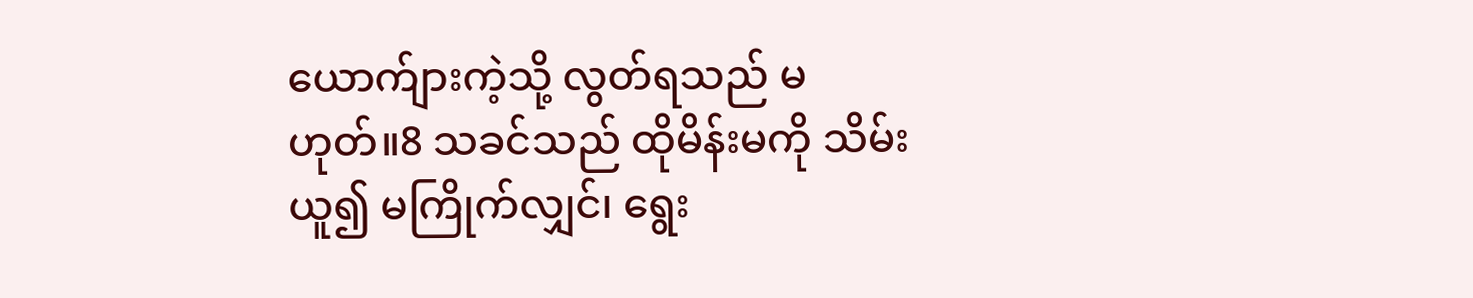ယောက်ျားကဲ့သို့ လွတ်ရသည် မဟုတ်။8 သခင်သည် ထိုမိန်းမကို သိမ်းယူ၍ မကြိုက်လျှင်၊ ရွေး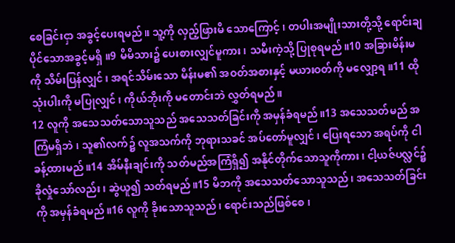စေခြင်းငှာ အခွင့်ပေးရမည်။ သူ့ကို လှည့်ဖြားမိ သောကြောင့်၊ တပါးအမျိုးသားတို့သို့ ရောင်းချပိုင်သောအခွင့်မရှိ။9 မိမိသား၌ ပေးစားလျှင်မူကား၊ သမီးကဲ့သို့ ပြုစုရမည်။10 အခြားမိန်းမကို သိမ်းပြန်လျှင်၊ အရင်သိမ်းသော မိန်းမ၏ အဝတ်အစားနှင့် မယားဝတ်ကို မလျှော့ရ။11 ထိုသုံးပါးကို မပြုလျှင်၊ ကိုယ်ဘိုးကို မတောင်းဘဲ လွှတ်ရမည်။
12 လူကို အသေသတ်သောသူသည် အသေသတ်ခြင်းကို အမှန်ခံရမည်။13 အသေသတ်မည် အကြံမရှိဘဲ၊ သူ၏လက်၌ လူအသက်ကို ဘုရားသခင် အပ်တော်မူလျှင်၊ ပြေးရသော အရပ်ကို ငါခန့်ထားမည်။14 အိမ်နီးချင်းကို သတ်မည်အကြံရှိ၍ အနိုင်တိုက်သောသူကိုကား၊ ငါ့ယဇ်ပလ္လင်၌ ခိုလှုံသော်လည်း၊ ဆွဲယူ၍ သတ်ရမည်။15 မိဘကို အသေသတ်သောသူသည်၊ အသေသတ်ခြင်းကို အမှန်ခံရမည်။16 လူကို ခိုးသောသူသည်၊ ရောင်းသည်ဖြစ်စေ၊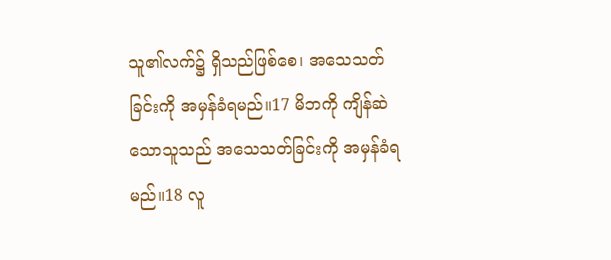သူ၏လက်၌ ရှိသည်ဖြစ်စေ၊ အသေသတ်ခြင်းကို အမှန်ခံရမည်။17 မိဘကို ကျိန်ဆဲသောသူသည် အသေသတ်ခြင်းကို အမှန်ခံရမည်။18 လူ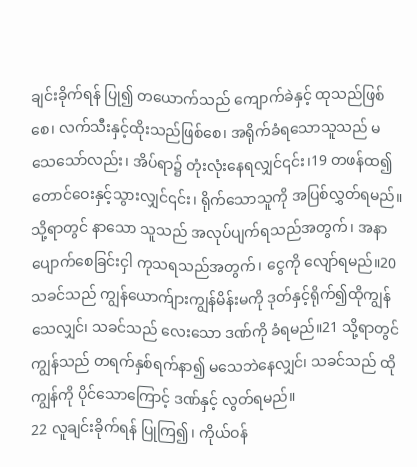ချင်းခိုက်ရန် ပြု၍ တယောက်သည် ကျောက်ခဲနှင့် ထုသည်ဖြစ်စေ၊ လက်သီးနှင့်ထိုးသည်ဖြစ်စေ၊ အရိုက်ခံရသောသူသည် မသေသော်လည်း၊ အိပ်ရာ၌ တုံးလုံးနေရလျှင်၎င်း၊19 တဖန်ထ၍ တောင်ဝေးနှင့်သွားလျှင်၎င်း၊ ရိုက်သောသူကို အပြစ်လွှတ်ရမည်။ သို့ရာတွင် နာသော သူသည် အလုပ်ပျက်ရသည်အတွက်၊ အနာပျောက်စေခြင်းငှါ ကုသရသည်အတွက်၊ ငွေကို လျော်ရမည်။20 သခင်သည် ကျွန်ယောက်ျားကျွန်မိန်းမကို ဒုတ်နှင့်ရိုက်၍ထိုကျွန်သေလျှင်၊ သခင်သည် လေးသော ဒဏ်ကို ခံရမည်။21 သို့ရာတွင် ကျွန်သည် တရက်နှစ်ရက်နာ၍ မသေဘဲနေလျှင်၊ သခင်သည် ထိုကျွန်ကို ပိုင်သောကြောင့် ဒဏ်နှင့် လွတ်ရမည်။
22 လူချင်းခိုက်ရန် ပြုကြ၍၊ ကိုယ်ဝန်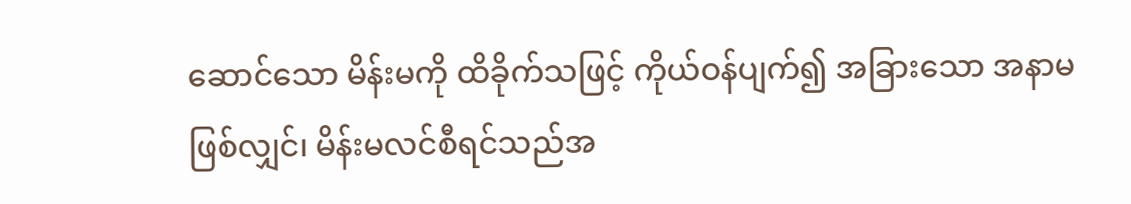ဆောင်သော မိန်းမကို ထိခိုက်သဖြင့် ကိုယ်ဝန်ပျက်၍ အခြားသော အနာမဖြစ်လျှင်၊ မိန်းမလင်စီရင်သည်အ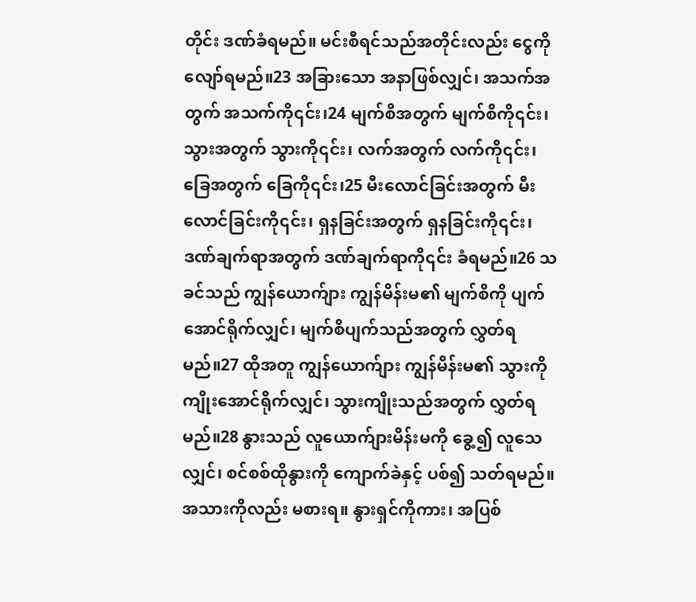တိုင်း ဒဏ်ခံရမည်။ မင်းစီရင်သည်အတိုင်းလည်း ငွေကို လျော်ရမည်။23 အခြားသော အနာဖြစ်လျှင်၊ အသက်အတွက် အသက်ကို၎င်း၊24 မျက်စိအတွက် မျက်စိကို၎င်း၊ သွားအတွက် သွားကို၎င်း၊ လက်အတွက် လက်ကို၎င်း၊ ခြေအတွက် ခြေကို၎င်း၊25 မီးလောင်ခြင်းအတွက် မီးလောင်ခြင်းကို၎င်း၊ ရှနခြင်းအတွက် ရှနခြင်းကို၎င်း၊ ဒဏ်ချက်ရာအတွက် ဒဏ်ချက်ရာကို၎င်း ခံရမည်။26 သခင်သည် ကျွန်ယောက်ျား ကျွန်မိန်းမ၏ မျက်စိကို ပျက်အောင်ရိုက်လျှင်၊ မျက်စိပျက်သည်အတွက် လွှတ်ရမည်။27 ထိုအတူ ကျွန်ယောက်ျား ကျွန်မိန်းမ၏ သွားကို ကျိုးအောင်ရိုက်လျှင်၊ သွားကျိုးသည်အတွက် လွှတ်ရမည်။28 နွားသည် လူယောက်ျားမိန်းမကို ခွေ့၍ လူသေလျှင်၊ စင်စစ်ထိုနွားကို ကျောက်ခဲနှင့် ပစ်၍ သတ်ရမည်။ အသားကိုလည်း မစားရ။ နွားရှင်ကိုကား၊ အပြစ်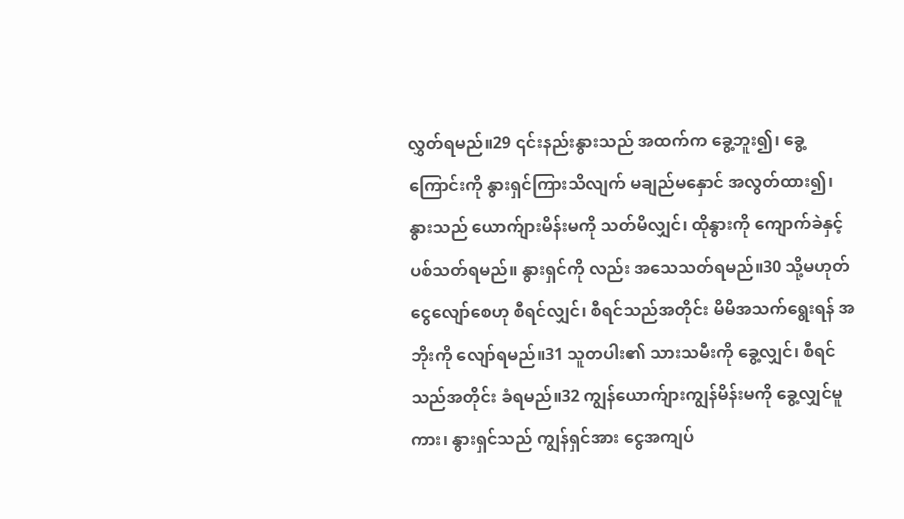လွှတ်ရမည်။29 ၎င်းနည်းနွားသည် အထက်က ခွေ့ဘူး၍၊ ခွေ့ကြောင်းကို နွားရှင်ကြားသိလျက် မချည်မနှောင် အလွတ်ထား၍၊ နွားသည် ယောက်ျားမိန်းမကို သတ်မိလျှင်၊ ထိုနွားကို ကျောက်ခဲနှင့် ပစ်သတ်ရမည်။ နွားရှင်ကို လည်း အသေသတ်ရမည်။30 သို့မဟုတ် ငွေလျော်စေဟု စီရင်လျှင်၊ စီရင်သည်အတိုင်း မိမိအသက်ရွေးရန် အဘိုးကို လျော်ရမည်။31 သူတပါး၏ သားသမီးကို ခွေ့လျှင်၊ စီရင်သည်အတိုင်း ခံရမည်။32 ကျွန်ယောက်ျားကျွန်မိန်းမကို ခွေ့လျှင်မူကား၊ နွားရှင်သည် ကျွန်ရှင်အား ငွေအကျပ်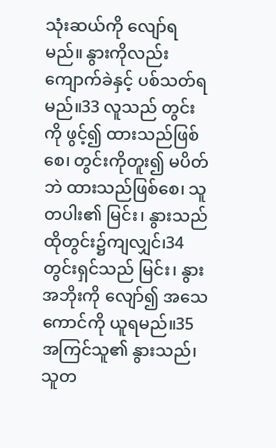သုံးဆယ်ကို လျော်ရမည်။ နွားကိုလည်း ကျောက်ခဲနှင့် ပစ်သတ်ရမည်။33 လူသည် တွင်းကို ဖွင့်၍ ထားသည်ဖြစ်စေ၊ တွင်းကိုတူး၍ မပိတ်ဘဲ ထားသည်ဖြစ်စေ၊ သူတပါး၏ မြင်း၊ နွားသည် ထိုတွင်း၌ကျလျှင်၊34 တွင်းရှင်သည် မြင်း၊ နွားအဘိုးကို လျော်၍ အသေကောင်ကို ယူရမည်။35 အကြင်သူ၏ နွားသည်၊ သူတ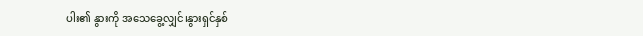ပါး၏ နွားကို အသေခွေ့လျှင်၊နွားရှင်နှစ်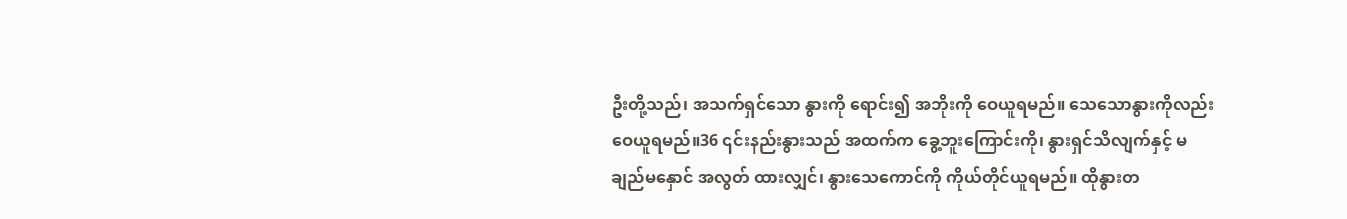ဦးတို့သည်၊ အသက်ရှင်သော နွားကို ရောင်း၍ အဘိုးကို ဝေယူရမည်။ သေသောနွားကိုလည်း ဝေယူရမည်။36 ၎င်းနည်းနွားသည် အထက်က ခွေ့ဘူးကြောင်းကို၊ နွားရှင်သိလျက်နှင့် မချည်မနှောင် အလွတ် ထားလျှင်၊ နွားသေကောင်ကို ကိုယ်တိုင်ယူရမည်။ ထိုနွားတ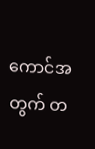ကောင်အတွက် တ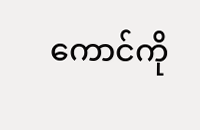ကောင်ကို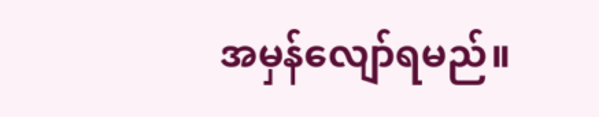အမှန်လျော်ရမည်။